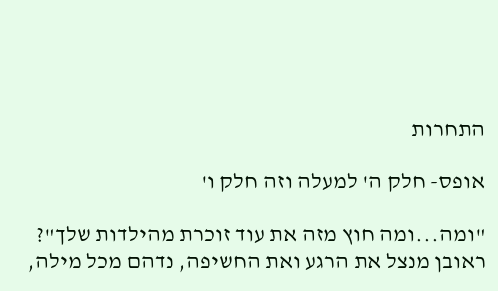התחרות

אופס- חלק ה' למעלה וזה חלק ו'

"ומה...ומה חוץ מזה את עוד זוכרת מהילדות שלך"? ראובן מנצל את הרגע ואת החשיפה, נדהם מכל מילה,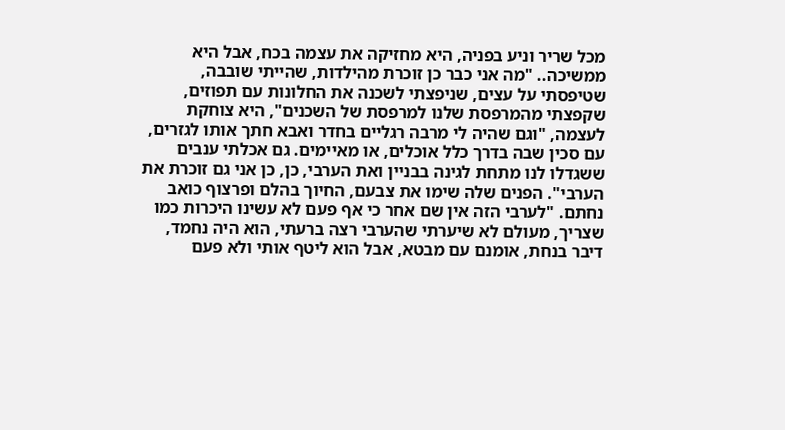מכל שריר וניע בפניה, היא מחזיקה את עצמה בכח, אבל היא ממשיכה.. "מה אני כבר כן זוכרת מהילדות, שהייתי שובבה, שטיפסתי על עצים, שניפצתי לשכנה את החלונות עם תפוזים, שקפצתי מהמרפסת שלנו למרפסת של השכנים", היא צוחקת לעצמה, "וגם שהיה לי מרבה רגליים בחדר ואבא חתך אותו לגזרים, עם סכין שבה בדרך כלל אוכלים, או מאיימים. גם אכלתי ענבים ששגדלו לנו מתחת לגינה בבניין ואת הערבי, כן, כן אני גם זוכרת את הערבי". הפנים שלה שימו את צבעם, החיוך בהלם ופרצוף כואב נחתם. "לערבי הזה אין שם אחר כי אף פעם לא עשינו היכרות כמו שצריך, מעולם לא שיערתי שהערבי רצה ברעתי, הוא היה נחמד, דיבר בנחת, אומנם עם מבטא, אבל הוא ליטף אותי ולא פעם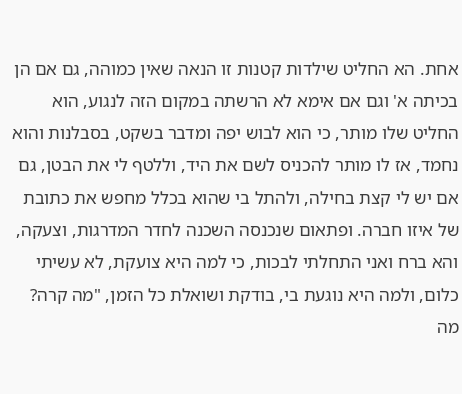אחת. הא החליט שילדות קטנות זו הנאה שאין כמוהה, גם אם הן בכיתה א' וגם אם אימא לא הרשתה במקום הזה לנגוע, הוא החליט שלו מותר, כי הוא לבוש יפה ומדבר בשקט, בסבלנות והוא נחמד, אז לו מותר להכניס לשם את היד, וללטף לי את הבטן, גם אם יש לי קצת בחילה, ולהתל בי שהוא בכלל מחפש את כתובת של איזו חברה. ופתאום שנכנסה השכנה לחדר המדרגות, וצעקה, והא ברח ואני התחלתי לבכות, כי למה היא צועקת, לא עשיתי כלום, ולמה היא נוגעת בי, בודקת ושואלת כל הזמן, "מה קרה? מה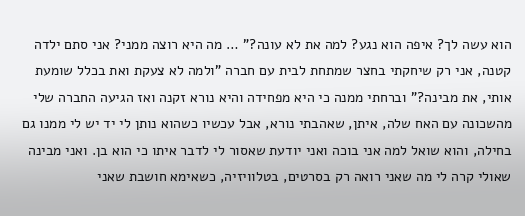הוא עשה לך? איפה הוא נגע? למה את לא עונה?" … מה היא רוצה ממני? אני סתם ילדה קטנה, אני רק שיחקתי בחצר שמתחת לבית עם חברה "ולמה לא צעקת ואת בכלל שומעת אותי, את מבינה?" וברחתי ממנה כי היא מפחידה והיא נורא זקנה ואז הגיעה החברה שלי מהשכונה עם האח שלה, איתן, שאהבתי נורא, אבל עכשיו כשהוא נותן לי יד יש לי ממנו גם בחילה, והוא שואל למה אני בוכה ואני יודעת שאסור לי לדבר איתו כי הוא בן. ואני מבינה שאולי קרה לי מה שאני רואה רק בסרטים, בטלוויזיה, כשאימא חושבת שאני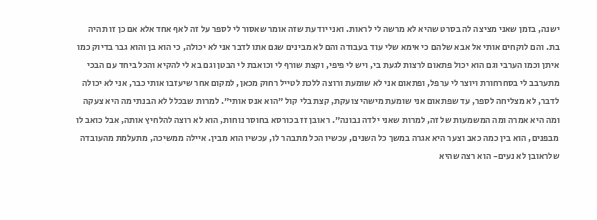ישנה, בזמן שאני מציצה לה בסרט שהיא לא מרשה לי לראות. ואני יודעת שזה אומר שאסור לי לספר על זה לאף אחד אלא אם כן זו תהיה בת. והם לוקחים אותי אל אבא שלהם כי אימא שלי עוד בעבודה והם לא מבינים שגם אתו לדבר אני לא יכולה, כי הוא בן והוא גבר בדיוק כמו איתן וכמו הערבי וגם הוא יכול פתאום לרצות לגעת בי, ויש לי פיפי, וקצת שורף לי וכואבת לי הבטן וגם בא לי להקיא והכל ביחד עם הבכי מתערבב לי בסחרחורת ויוצר לי ערפל, ופתאום אני לא שומעת ורוצה ללכת לטייל רחוק מכאן, למקום אחר שיעזבו אותי כבר, אני לא יכולה לדבר, לא מצליחה לספר, עד שפתאום אני שומעת מישהי צועקת, קצת בלי קול "הוא אנס אותי". למרות שבכלל לא הבנתי מה היא צעקה ומה היא אמרה ומה המשמעות של זה, למרות שאני ילדה נבונה". ראובן זז בכורסא בחוסר נוחות, הוא לא רוצה להלחיץ אותה, אבל כואב לו מבפנים, הוא בין כמה כאב וצער היא אגרה במשך כל השנים, עכשיו הכל מתבהר לו, עכשיו הוא מבין. איילה ממשיכה, מתעלמת מהעובדה שלראובן לא נעים- הוא רצה שהיא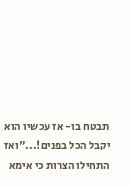תבטח בו- אז עכשיו הוא יקבל הכל בפנים!..."ואז התחילו הצרות כי אימא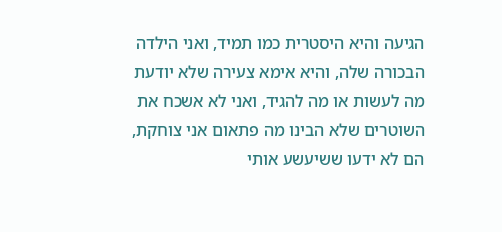הגיעה והיא היסטרית כמו תמיד, ואני הילדה הבכורה שלה, והיא אימא צעירה שלא יודעת מה לעשות או מה להגיד, ואני לא אשכח את השוטרים שלא הבינו מה פתאום אני צוחקת, הם לא ידעו ששיעשע אותי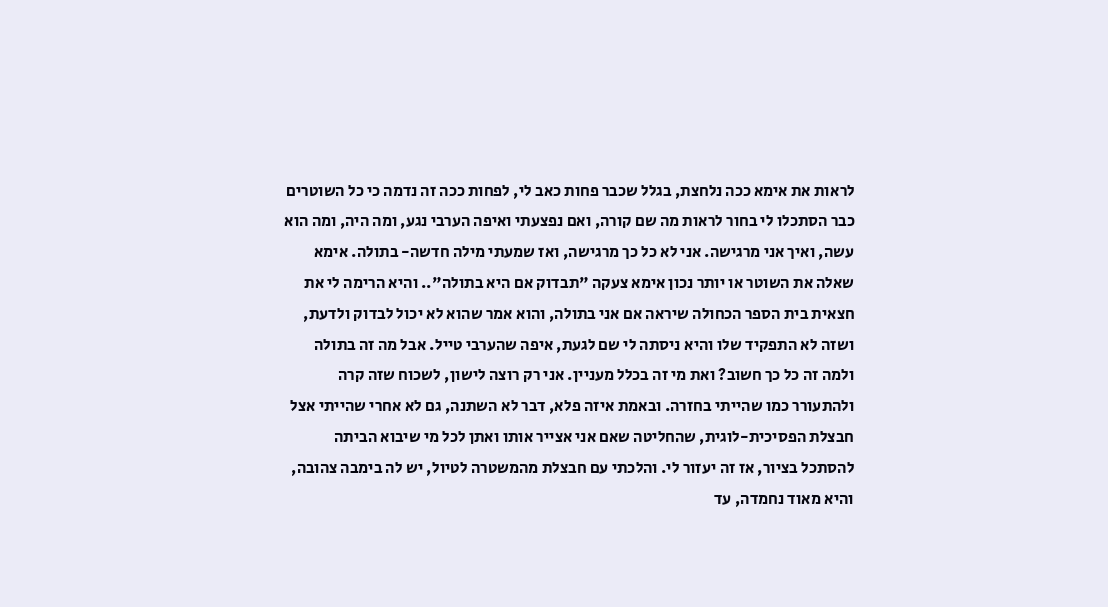לראות את אימא ככה נלחצת, בגלל שכבר פחות כאב לי, לפחות ככה זה נדמה כי כל השוטרים כבר הסתכלו לי בחור לראות מה שם קורה, ואם נפצעתי ואיפה הערבי נגע, ומה היה, ומה הוא עשה, ואיך אני מרגישה. אני לא כל כך מרגישה, ואז שמעתי מילה חדשה- בתולה. אימא שאלה את השוטר או יותר נכון אימא צעקה "תבדוק אם היא בתולה".. והיא הרימה לי את חצאית בית הספר הכחולה שיראה אם אני בתולה, והוא אמר שהוא לא יכול לבדוק ולדעת, ושזה לא התפקיד שלו והיא ניסתה לי שם לגעת, איפה שהערבי טייל. אבל מה זה בתולה ולמה זה כל כך חשוב? ואת מי זה בכלל מעניין. אני רק רוצה לישון, לשכוח שזה קרה ולהתעורר כמו שהייתי בחזרה. ובאמת איזה פלא, דבר לא השתנה, גם לא אחרי שהייתי אצל חבצלת הפסיכית-לוגית, שהחליטה שאם אני אצייר אותו ואתן לכל מי שיבוא הביתה להסתכל בציור, אז זה יעזור לי. והלכתי עם חבצלת מהמשטרה לטיול, יש לה בימבה צהובה, והיא מאוד נחמדה, עד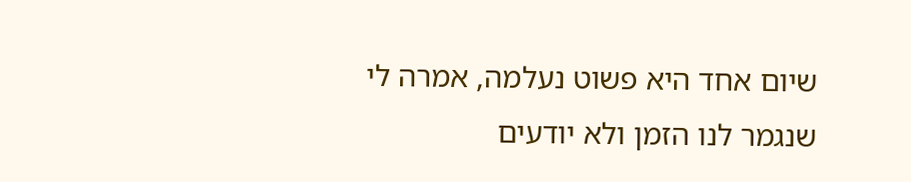שיום אחד היא פשוט נעלמה, אמרה לי שנגמר לנו הזמן ולא יודעים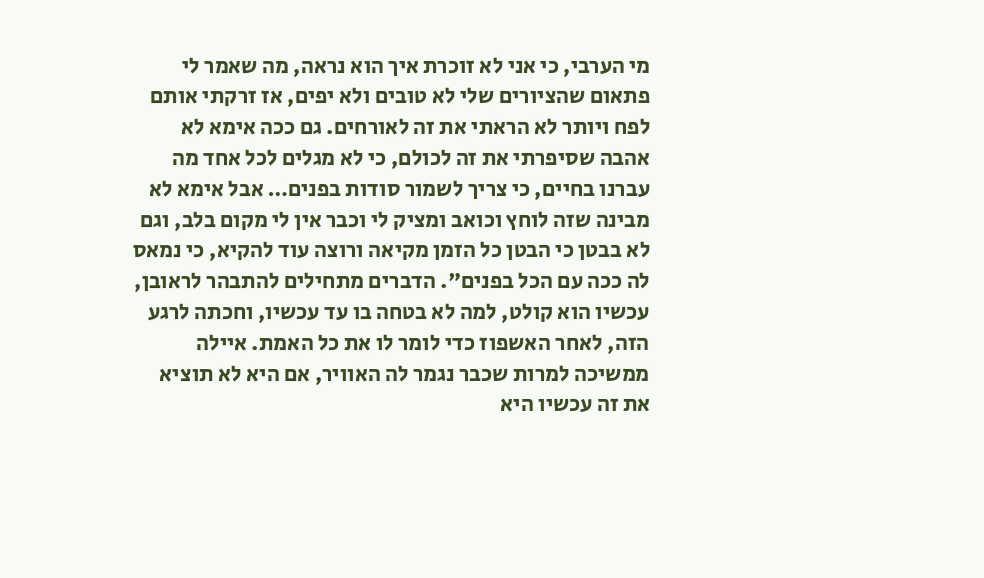מי הערבי, כי אני לא זוכרת איך הוא נראה, מה שאמר לי פתאום שהציורים שלי לא טובים ולא יפים, אז זרקתי אותם לפח ויותר לא הראתי את זה לאורחים. גם ככה אימא לא אהבה שסיפרתי את זה לכולם, כי לא מגלים לכל אחד מה עברנו בחיים, כי צריך לשמור סודות בפנים… אבל אימא לא מבינה שזה לוחץ וכואב ומציק לי וכבר אין לי מקום בלב, וגם לא בבטן כי הבטן כל הזמן מקיאה ורוצה עוד להקיא, כי נמאס לה ככה עם הכל בפנים". הדברים מתחילים להתבהר לראובן, עכשיו הוא קולט, למה לא בטחה בו עד עכשיו, וחכתה לרגע הזה, לאחר האשפוז כדי לומר לו את כל האמת. איילה ממשיכה למרות שכבר נגמר לה האוויר, אם היא לא תוציא את זה עכשיו היא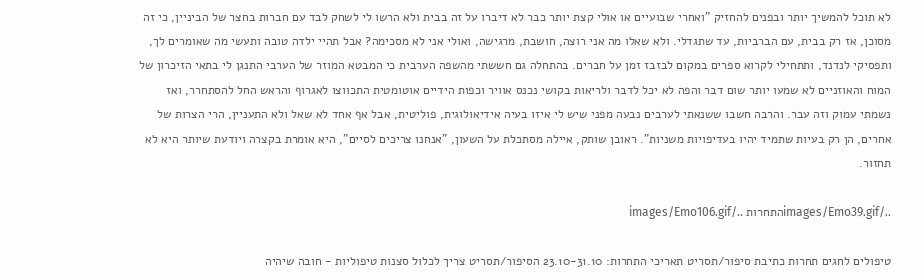לא תוכל להמשיך יותר ובפנים להחזיק "ואחרי שבועיים או אולי קצת יותר כבר לא דיברו על זה בבית ולא הרשו לי לשחק לבד עם חברות בחצר של הביניין, כי זה מסוכן, אז רק בבית, עם הברביות, עד שתגדלי. ולא שאלו מה אני רוצה, חושבת, מרגישה, ואולי אני לא מסכימה? אבל תהיי ילדה טובה ותעשי מה שאומרים לך, ותפסיקי לנדנד, ותתחילי לקרוא ספרים במקום לבזבז זמן על חברים. בהתחלה גם חששתי מהשפה הערבית כי המבטא המוזר של הערבי התנגן לי בתאי הזיכרון של המוח והאוזניים לא שמעו יותר שום דבר והפה לא יכל לדבר ולריאות בקושי נכנס אוויר וכפות הידיים אוטומטית התכווצו לאגרוף והראש החל להסתחרר, ואז נשמתי עמוק וזה עבר. והרבה חשבו ששנאתי לערבים נבעה מפני שיש לי איזו בעיה אידיאולוגית, פוליטית, אבל אף אחד לא שאל ולא התעניין, הרי הצרות של אחרים, הן רק בעיות שתמיד יהיו בעדיפויות משניות". ראובן שותק, איילה מסתכלת על השעון, "אנחנו צריכים לסיים", היא אומרת בקצרה ויודעת שיותר היא לא תחזור.

../images/Emo39.gifהתחרות ../images/Emo106.gif

טיפולים לחגים תחרות כתיבת סיפור/תסריט תאריכי התחרות: 23.10-31.10 הסיפור/תסריט צריך לכלול סצנות טיפוליות - חובה שיהיה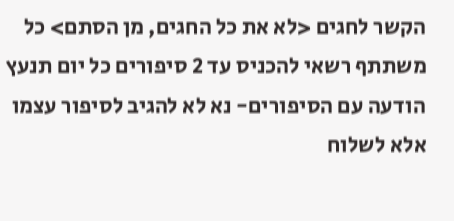הקשר לחגים <לא את כל החגים, מן הסתם> כל משתתף רשאי להכניס עד 2 סיפורים כל יום תנעץ הודעה עם הסיפורים- נא לא להגיב לסיפור עצמו אלא לשלוח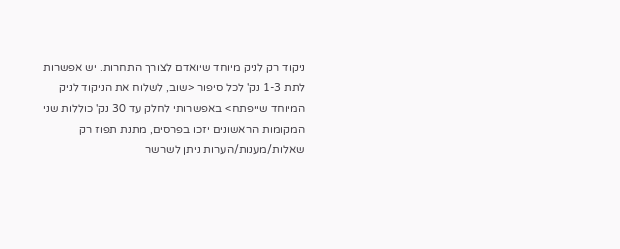ניקוד רק לניק מיוחד שיואדם לצורך התחרות. יש אפשרות לתת 1-3 נק' לכל סיפור <שוב, לשלוח את הניקוד לניק המיוחד שייפתח> באפשרותי לחלק עד 30 נק' כוללות שני המקומות הראשונים יזכו בפרסים, מתנת תפוז רק שאלות/מענות/הערות ניתן לשרשר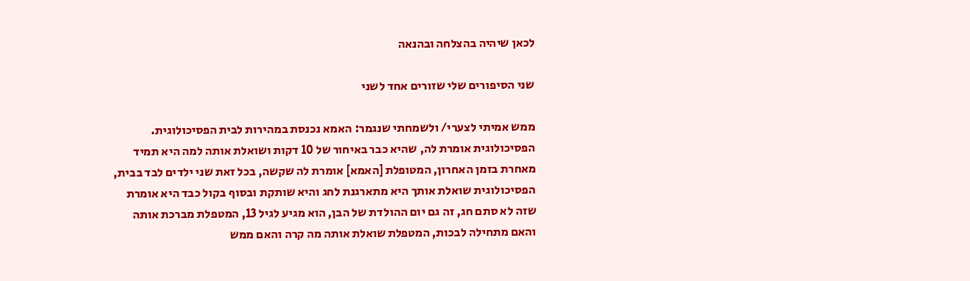לכאן שיהיה בהצלחה ובהנאה

שני הסיפורים שלי שזורים אחד לשני

ממש אמיתי לצערי/ ולשמחתי שנגמר: האמא נכנסת במהירות לבית הפסיכולוגית. הפסיכולוגית אומרת לה, שהיא כבר באיחור של 10 דקות ושואלת אותה למה היא תמיד מאחרת בזמן האחרון, המטופלת [האמא] אומרת לה שקשה, בכל זאת שני ילדים לבד בבית, הפסיכולוגית שואלת אותך היא מתארגנת לחג והיא שותקת ובסוף בקול כבד היא אומרת שזה לא סתם חג, זה גם יום ההולדת של הבן, הוא מגיע לגיל 13, המטפלת מברכת אותה והאם מתחילה לבכות, המטפלת שואלת אותה מה קרה והאם ממש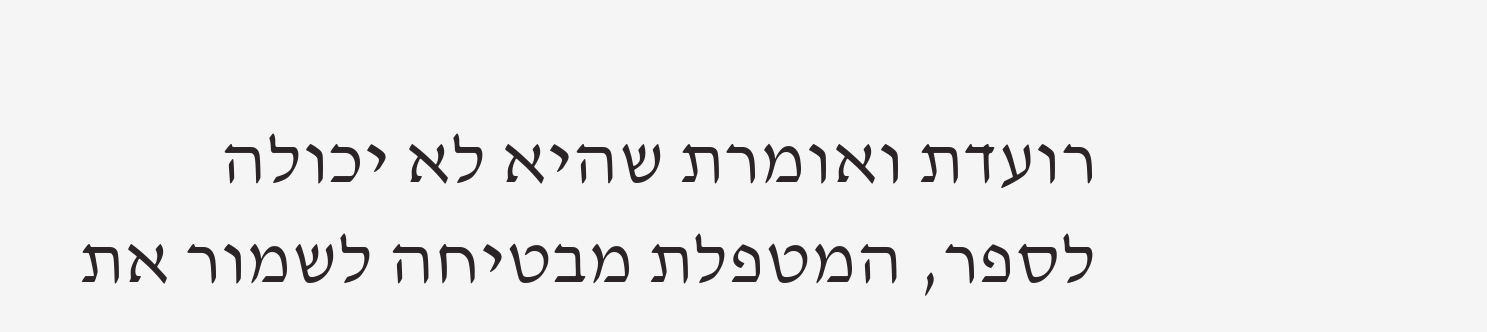רועדת ואומרת שהיא לא יכולה לספר, המטפלת מבטיחה לשמור את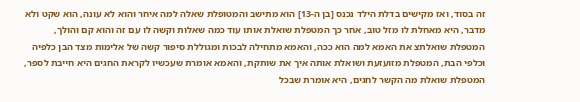זה בסוד, ואז מקישים בדלת הילד נכנס [בן ה-13] הוא מתישב והמטופלת שאלה למה איחר והוא לא עונה, הוא שקט ולא מדבר, היא מאחלת לו מזל טוב, אחר כך המטפלת שואלת אותו עוד כמה שאלות וקשה לו עם זה והוא קם והולך, המטפלת שואלתצ את האמא למה הוא ככה, והאמא מתחילה לבכות ומגוללת סיפור קשה של אלימות מצד הבן כלפיה וכלפי הבת, המטפלת מזועזעת ושואלת אותה איך את שותקת, והאמא אומרת שעכשיו לקראת החגים היא חייבת לספר, המטפלת שואלת מה הקשר לחגים, היא אומרת שבכל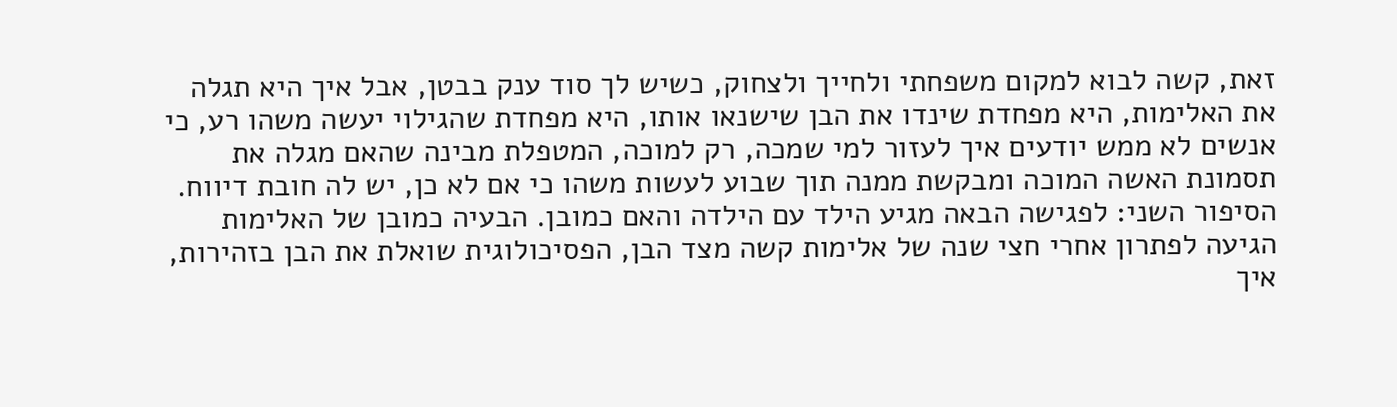זאת, קשה לבוא למקום משפחתי ולחייך ולצחוק, כשיש לך סוד ענק בבטן, אבל איך היא תגלה את האלימות, היא מפחדת שינדו את הבן שישנאו אותו, היא מפחדת שהגילוי יעשה משהו רע, כי אנשים לא ממש יודעים איך לעזור למי שמכה, רק למוכה, המטפלת מבינה שהאם מגלה את תסמונת האשה המוכה ומבקשת ממנה תוך שבוע לעשות משהו כי אם לא כן, יש לה חובת דיווח. הסיפור השני: לפגישה הבאה מגיע הילד עם הילדה והאם כמובן. הבעיה כמובן של האלימות הגיעה לפתרון אחרי חצי שנה של אלימות קשה מצד הבן, הפסיכולוגית שואלת את הבן בזהירות, איך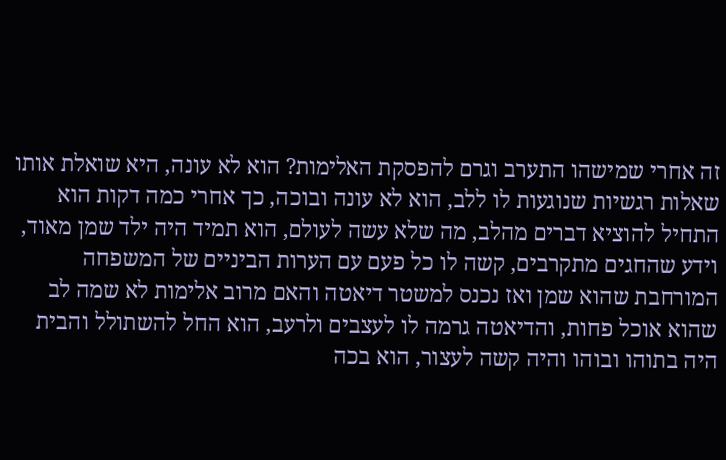זה אחרי שמישהו התערב וגרם להפסקת האלימות? הוא לא עונה, היא שואלת אותו שאלות רגשיות שנוגעות לו ללב, הוא לא עונה ובוכה, כך אחרי כמה דקות הוא התחיל להוציא דברים מהלב, מה שלא עשה לעולם, הוא תמיד היה ילד שמן מאוד, וידע שהחגים מתקרבים, קשה לו כל פעם עם הערות הביניים של המשפחה המורחבת שהוא שמן ואז נכנס למשטר דיאטה והאם מרוב אלימות לא שמה לב שהוא אוכל פחות, והדיאטה גרמה לו לעצבים ולרעב, הוא החל להשתולל והבית היה בתוהו ובוהו והיה קשה לעצור, הוא בכה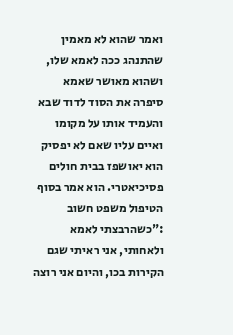ואמר שהוא לא מאמין שהתנהג ככה לאמא שלו, ושהוא מאושר שאמא סיפרה את הסוד לדוד שבא והעמיד אותו על מקומו ואיים עליו שאם לא יפסיק הוא יאושפז בבית חולים פסיכיאטרי. הוא אמר בסוף הטיפול משפט חשוב :"כשהרבצתי לאמא ולאחותי, אני ראיתי שגם הקירות בכו, והיום אני רוצה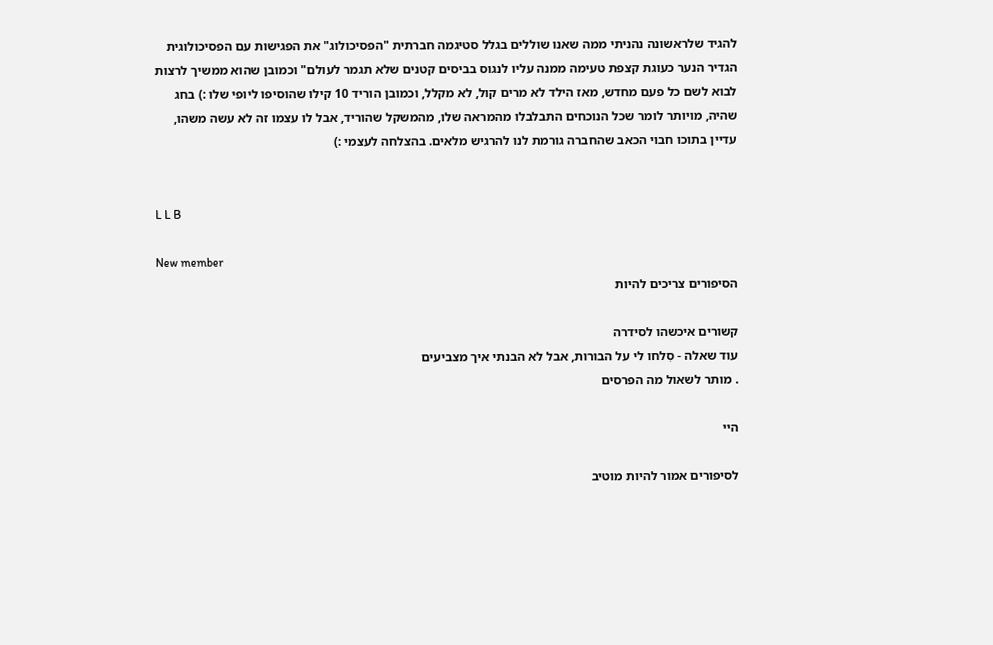להגיד שלראשונה נהניתי ממה שאנו שוללים בגלל סטיגמה חברתית "הפסיכולוג" את הפגישות עם הפסיכולוגית הגדיר הנער כעוגת קצפת טעימה ממנה עליו לנגוס בביסים קטנים שלא תגמר לעולם" וכמובן שהוא ממשיך לרצות לבוא לשם כל פעם מחדש, מאז הילד לא מרים קול, לא מקלל, וכמובן הוריד 10 קילו שהוסיפו ליופי שלו :) בחג שהיה, מויותר לומר שכל הנוכחים התבלבלו מהמראה שלו, מהמשקל שהוריד, אבל לו עצמו זה לא עשה משהו, עדיין בתוכו חבוי הכאב שהחברה גורמת לנו להרגיש מלאים. בהצלחה לעצמי :)


L L B

New member
הסיפורים צריכים להיות

קשורים איכשהו לסידרה
עוד שאלה - סִלחו לי על הבורות, אבל לא הבנתי איך מצביעים
. מותר לשאול מה הפרסים

היי

לסיפורים אמור להיות מוטיב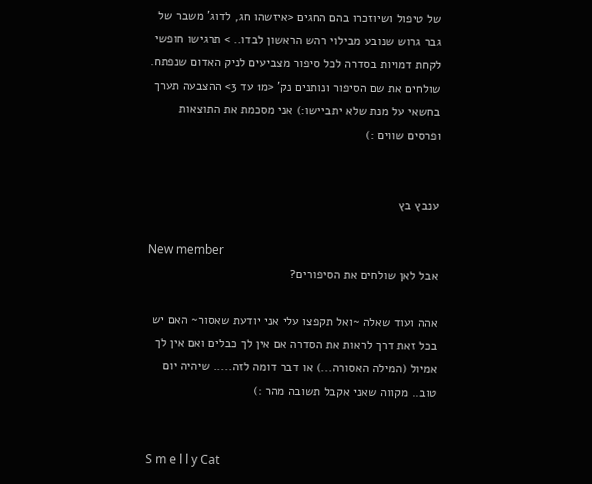של טיפול ושיוזכרו בהם החגים <איזשהו חג, לדוג' משבר של גבר גרוש שנובע מבילוי רהש הראשון לבדו.. > תרגישו חופשי לקחת דמויות בסדרה לכל סיפור מצביעים לניק האדום שנפתח. שולחים את שם הסיפור ונותנים נק' <מ1 עד 3> ההצבעה תערך בחשאי על מנת שלא יתביישו:) אני מסכמת את התוצאות ופרסים שווים :)


ענבץ בץ

New member
אבל לאן שולחים את הסיפורים?

אהה ועוד שאלה ~ואל תקפצו עלי אני יודעת שאסור~ האם יש בכל זאת דרך לראות את הסדרה אם אין לך כבלים ואם אין לך אמיול (המילה האסורה...) או דבר דומה לזה..... שיהיה יום טוב.. מקווה שאני אקבל תשובה מהר :)


S m e l l y Cat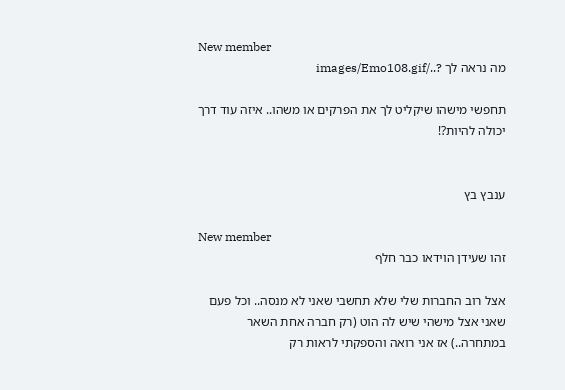New member
מה נראה לך ?../images/Emo108.gif

תחפשי מישהו שיקליט לך את הפרקים או משהו.. איזה עוד דרך יכולה להיות?!


ענבץ בץ

New member
זהו שעידן הוידאו כבר חלף

אצל רוב החברות שלי שלא תחשבי שאני לא מנסה.. וכל פעם שאני אצל מישהי שיש לה הוט (רק חברה אחת השאר במתחרה..) אז אני רואה והספקתי לראות רק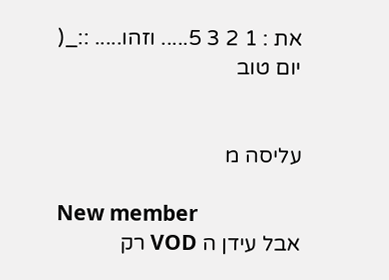את : 1 2 3 5..... וזהו..... ::_( יום טוב


עליסה מ

New member
אבל עידן ה VOD רק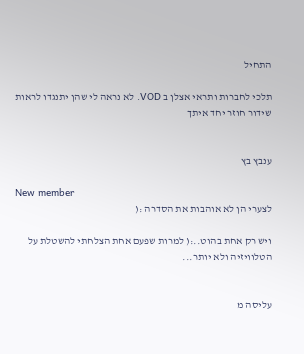התחיל

תלכי לחברות ותראי אצלן ב VOD. לא נראה לי שהן יתנגדו לראות שידור חוזר יחד איתך


ענבץ בץ

New member
לצערי הן לא אוהבות את הסדרה :(

ויש רק אחת בהוט..:( למרות שפעם אחת הצלחתי להשטלת על הטלוויזיה ולא יותר...


עליסה מ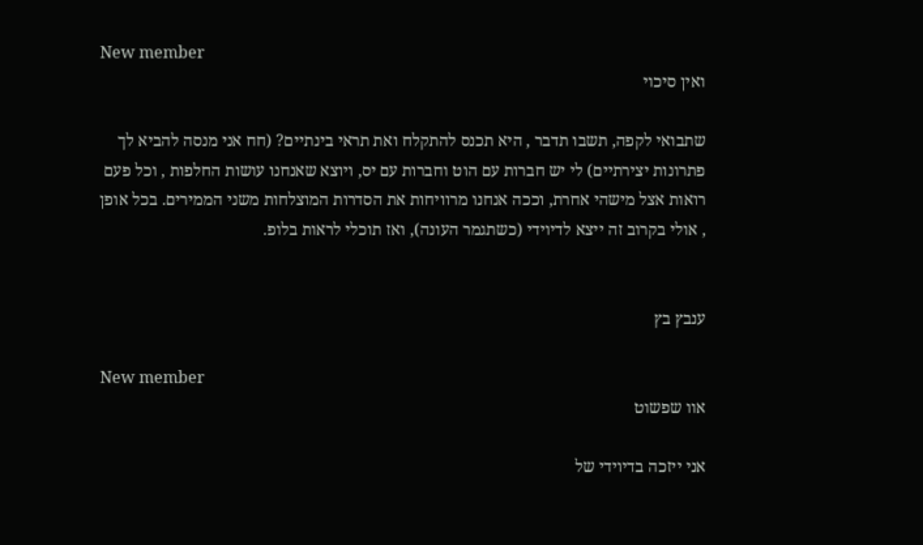New member
ואין סיכוי

שתבואי לקפה, תשבו תדבר , היא תכנס להתקלח ואת תראי בינתיים? (חח אני מנסה להביא לך פתרונות יצירתיים) לי יש חברות עם הוט וחברות עם יס, ויוצא שאנחנו עושות החלפות , וכל פעם רואות אצל מישהי אחרת, וככה אנחנו מרוויחות את הסדרות המוצלחות משני הממירים. בכל אופן , אולי בקרוב זה ייצא לדיוידי (כשתגמר העונה), ואז תוכלי לראות בלופ.


ענבץ בץ

New member
אוו שפשוט

אני ייזכה בדיוידי של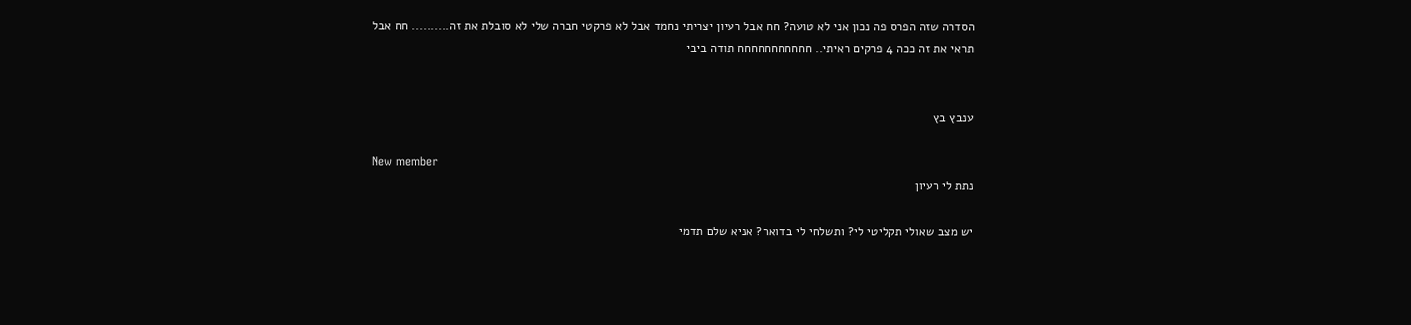הסדרה שזה הפרס פה נכון אני לא טועה? חח אבל רעיון יצריתי נחמד אבל לא פרקטי חברה שלי לא סובלת את זה.......... חח אבל תראי את זה ככה 4 פרקים ראיתי.. חחחחחחחחחחח תודה ביבי


ענבץ בץ

New member
נתת לי רעיון

יש מצב שאולי תקליטי לי? ותשלחי לי בדואר? אניא שלם תדמי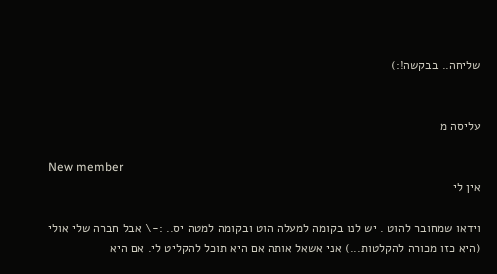שליחה.. בבקשה!:)


עליסה מ

New member
אין לי

וידאו שמחובר להוט . יש לנו בקומה למעלה הוט ובקומה למטה יס.. :-\ אבל חברה שלי אולי (היא כזו מכורה להקלטות...) אני אשאל אותה אם היא תוכל להקליט לי. אם היא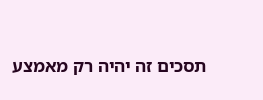תסכים זה יהיה רק מאמצע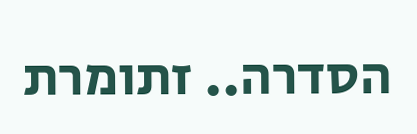הסדרה.. זתומרת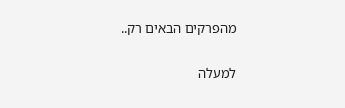מהפרקים הבאים רק..

למעלה